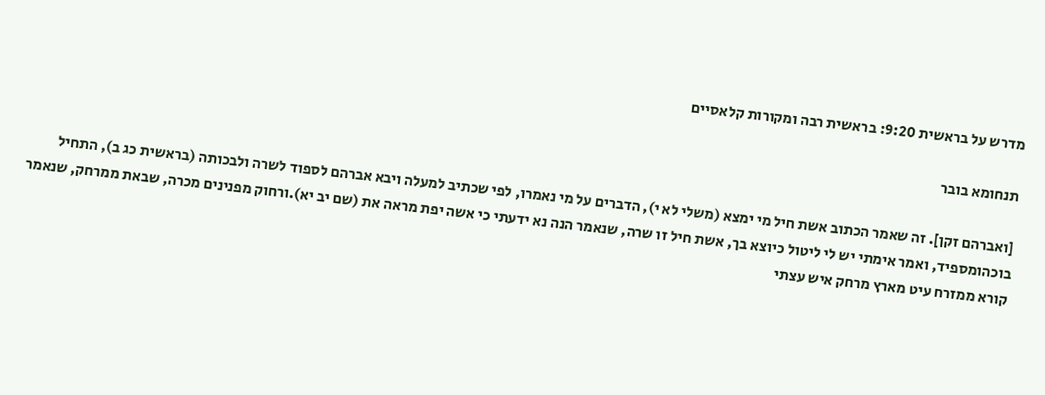מדרש על בראשית 9:20: בראשית רבה ומקורות קלאסיים

תנחומא בובר

[ואברהם זקן]. זה שאמר הכתוב אשת חיל מי ימצא (משלי לא י), הדברים על מי נאמרו, לפי שכתיב למעלה ויבא אברהם לספוד לשרה ולבכותה (בראשית כג ב), התחיל בוכהומספיד, ואמר אימתי יש לי ליטול כיוצא בך, אשת חיל זו שרה, שנאמר הנה נא ידעתי כי אשה יפת מראה את (שם יב יא).ורחוק מפנינים מכרה, שבאת ממרחק, שנאמר קורא ממזרח עיט מארץ מרחק איש עצתי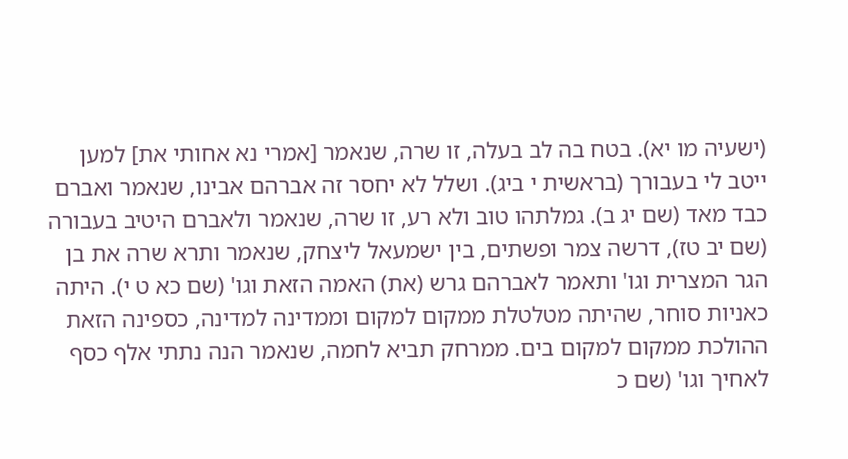(ישעיה מו יא). בטח בה לב בעלה, זו שרה, שנאמר [אמרי נא אחותי את] למען ייטב לי בעבורך (בראשית י ביג). ושלל לא יחסר זה אברהם אבינו, שנאמר ואברם כבד מאד (שם יג ב). גמלתהו טוב ולא רע, זו שרה, שנאמר ולאברם היטיב בעבורה (שם יב טז), דרשה צמר ופשתים, בין ישמעאל ליצחק, שנאמר ותרא שרה את בן הגר המצרית וגו' ותאמר לאברהם גרש (את) האמה הזאת וגו' (שם כא ט י). היתה כאניות סוחר, שהיתה מטלטלת ממקום למקום וממדינה למדינה, כספינה הזאת ההולכת ממקום למקום בים. ממרחק תביא לחמה, שנאמר הנה נתתי אלף כסף לאחיך וגו' (שם כ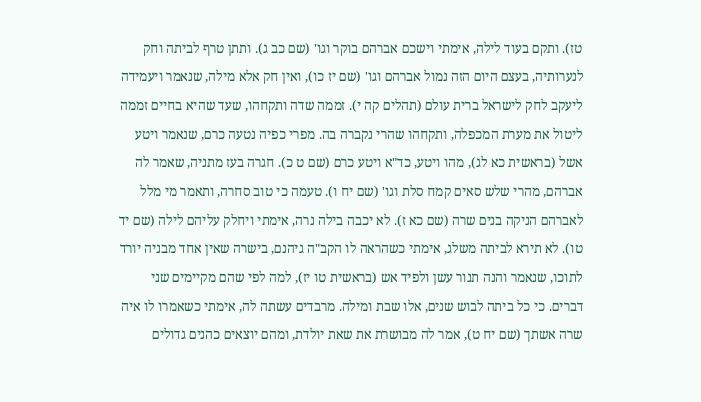טז). ותקם בעוד לילה, אימתי וישכם אברהם בוקר וגו' (שם כב ג). ותתן טרף לביתה וחק לנערותיה, בעצם היום הזה נמול אברהם וגו' (שם יז כו), ואין חק אלא מילה, שנאמר ויעמידה ליעקב לחק לישראל ברית עולם (תהלים קה י). זממה שדה ותקחהו, שעד שהיא בחיים זממה ליטול את מערת המכפלה, ותקחהו שהרי נקברה בה. מפרי כפיה נטעה כרם, שנאמר ויטע אשל (בראשית כא לג), מהו ויטע, כד"א ויטע כרם (שם ט כ). חגרה בעז מתניה, שאמר לה אברהם, מהרי שלש סאים קמח סלת וגו' (שם יח ו). טעמה כי טוב סחרה, ותאמר מי מלל לאברהם הניקה בנים שרה (שם כא ז). לא יכבה בילה נרה, אימתי ויחלק עליהם לילה (שם יד טו). לא תירא לביתה משלג, אימתי כשהראה לו הקב"ה גיהנם, בישרה שאין אחד מבניה יורד לתוכו, שנאמר והנה תנור עשן ולפיד אש (בראשית טו יז), למה לפי שהם מקיימים שני דברים. כי כל ביתה לבוש שנים, אלו שבת ומילה. מרבדים עשתה לה, אימתי כשאמרו לו איה שרה אשתך (שם יח ט), אמר לה מבושרת את שאת יולדת, ומהם יוצאים כהנים גדולים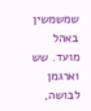שמשמשין באהל מועד. שש וארגמן לבושה,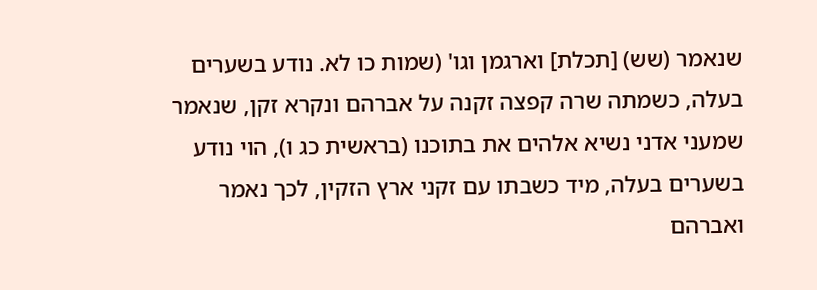שנאמר (שש) [תכלת] וארגמן וגו' (שמות כו לא. נודע בשערים בעלה, כשמתה שרה קפצה זקנה על אברהם ונקרא זקן, שנאמר שמעני אדני נשיא אלהים את בתוכנו (בראשית כג ו), הוי נודע בשערים בעלה, מיד כשבתו עם זקני ארץ הזקין, לכך נאמר ואברהם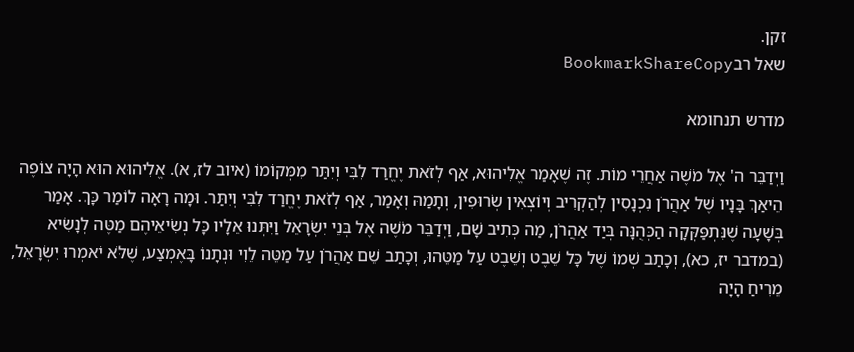זקן.
שאל רבBookmarkShareCopy

מדרש תנחומא

וַיְדַבֵּר ה' אֶל מֹשֶׁה אַחֲרֵי מוֹת. זֶה שֶׁאָמַר אֱלִיהוּא, אַף לְזֹאת יֶחֱרַד לִבִּי וְיִתַּר מִמְּקוֹמוֹ (איוב לז, א). אֱלִיהוּא הוּא הָיָה צוֹפֶה הֵיאַךְ בָּנָיו שֶׁל אַהֲרֹן נִכְנָסִין לְהַקְרִיב וְיוֹצְאִין שְׂרוּפִין, וְתָמַהּ וְאָמַר, אַף לְזֹאת יֶחֱרַד לִבִּי וְיִתַּר. וּמָה רָאָה לוֹמַר כָּךְ. אָמַר בְּשָׁעָה שֶׁנִּתְפַּקְּקָה הַכְּהֻנָּה בְּיַד אַהֲרֹן, מַה כְּתִיב שָׁם, וַיְדַבֵּר מֹשֶׁה אֶל בְּנֵי יִשְׂרָאֵל וַיִּתְּנוּ אֵלָיו כָּל נְשִׂיאֵיהֶם מַטֶּה לְנָשִׂיא (במדבר יז, כא), וְכָתַב שְׁמוֹ שֶׁל כָּל שֵׁבֶט וְשֵׁבֶט עַל מַטֵּהוּ, וְכָתַב שֵׁם אַהֲרֹן עַל מַטֵּה לֵוִי וּנְתָנוֹ בָּאֶמְצַע, שֶׁלֹּא יֹאמְרוּ יִשְׂרָאֵל, מֵרִיחַ הָיָה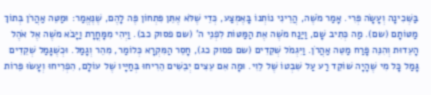בַּשְּׁכִינָה וְעָשָׂה פְּרִי. אָמַר מֹשֶׁה, הֲרֵינִי נוֹתְנוֹ בָּאֶמְצַע, כְּדֵי שֶׁלֹּא אֶתֵּן פִּתְחוֹן פֶּה לָהֶם, שֶׁנֶּאֱמַר: וּמַטֵּה אַהֲרֹן בְּתוֹךְ מַטּוֹתָם (שם). מַה כְּתִיב שָׁם, וַיַּנַח מֹשֶׁה אֶת הַמַּטּוֹת לִפְנֵי ה' (שם פסוק כב). וַיְהִי מִמָּחֳרָת וַיָּבֹא מֹשֶׁה אֶל אֹהֶל הָעֵדוּת וְהִנֵּה פָּרַח מַטֵּה אַהֲרֹן. וַיִּגְמֹל שְׁקֵדִים (שם פסוק כג), חָסֵר הַמִּקְרָא כְּלוֹמַר, מִהֵר וְגָמַל. וּכְשֶׁגָּמַל שְׁקֵדִים גָּמַל כָּל מִי שֶׁהָיָה שׁוֹקֵד רַע עַל שִׁבְטוֹ שֶׁל לֵוִי. וּמָה אִם עֵצִים יְבֵשִׁים הֵרִיחוּ בְּחַיָּיו שֶׁל עוֹלָם, הִפְרִיחוּ וְעָשׂוּ פֵּרוֹת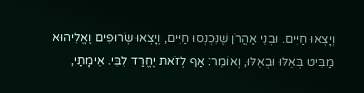וְיָצְאוּ חַיִּים. וּבְנֵי אַהֲרֹן שֶׁנִּכְנְסוּ חַיִּים, וְיָצְאוּ שְׂרוּפִים וֶאֱלִיהוּא מַבִּיט בְּאֵלּוּ וּבְאֵלּוּ, וְאוֹמֵר: אַף לְזֹאת יֶחֱרַד לִבִּי. אֵימָתַי,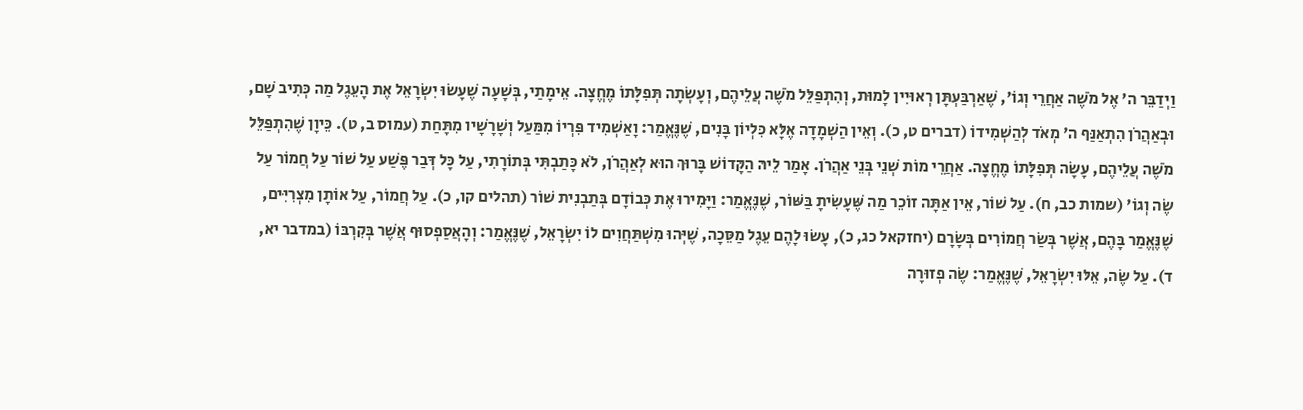וַיְדַבֵּר ה' אֶל מֹשֶׁה אַחֲרֵי וְגוֹ', שֶׁאַרְבַּעְתָּן רְאוּיִין לָמוּת, וְהִתְפַּלֵּל מֹשֶׁה עֲלֵיהֶם, וְעָשְׂתָה תְּפִלָּתוֹ מֶחֱצָה. אֵימָתַי, בְּשָׁעָה שֶׁעָשׂוּ יִשְׂרָאֵל אֶת הָעֵגֶל מַה כְּתִיב שָׁם, וּבְאַהֲרֹן הִתְאַנַּף ה' מְאֹד לְהַשְׁמִידוֹ (דברים ט, כ). וְאֵין הַשְׁמָדָה אֶלָּא כִּלְיוֹן בָּנִים, שֶׁנֶּאֱמַר: וָאַשְׁמִיד פִּרְיוֹ מִמַּעַל וְשָׁרָשָׁיו מִתָּחַת (עמוס ב, ט). כֵּיוָן שֶׁהִתְפַּלֵּל מֹשֶׁה עֲלֵיהֶם, עָשָׂה תְּפִלָּתוֹ מֶחֱצָה. אַחֲרֵי מוֹת שְׁנֵי בְּנֵי אַהֲרֹן. אָמַר לֵיהּ הַקָּדוֹשׁ בָּרוּךְ הוּא לְאַהֲרֹן, לֹא כָּתַבְתִּי בְּתוֹרָתִי, עַל כָּל דְּבַר פֶּשַׁע עַל שׁוֹר עַל חֲמוֹר עַל שֶׂה וְגוֹ' (שמות כב, ח). עַל שׁוֹר, אֵין אַתָּה זוֹכֵר מַה שֶּׁעָשִׂיתָ בַּשּׁוֹר, שֶׁנֶּאֱמַר: וַיָּמִירוּ אֶת כְּבוֹדָם בְּתַבְנִית שׁוֹר (תהלים קו, כ). עַל חֲמוֹר, עַל אוֹתָן מִצְרִיִּים, שֶׁנֶּאֱמַר בָּהֶם, אֲשֶׁר בְּשַׂר חֲמוֹרִים בְּשָׂרָם (יחזקאל כג, כ), עָשׂוּ לָהֶם עֵגֶל מַסֵּכָה, שֶׁיְּהוּ מִשְׁתַּחֲוִים לוֹ יִשְׂרָאֵל, שֶׁנֶּאֱמַר: וְהָאֲסַפְסוּף אֲשֶׁר בְּקִרְבּוֹ (במדבר יא, ד). עַל שֶׂה, אֵלּוּ יִשְׂרָאֵל, שֶׁנֶּאֱמַר: שֶׂה פְזוּרָה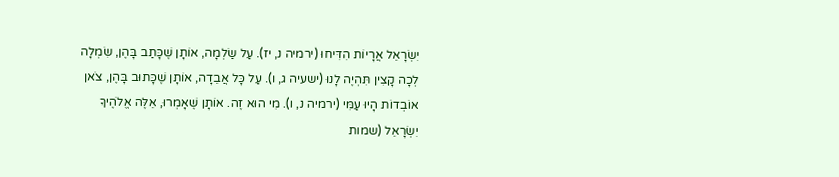יִשְׂרָאֵל אֲרָיוֹת הִדִּיחוּ (ירמיה נ, יז). עַל שַׂלְמָה, אוֹתָן שֶׁכָּתַב בָּהֶן, שִׂמְלָה לְכָה קָצִין תִּהְיֶה לָנוּ (ישעיה ג, ו). עַל כָּל אֲבֵדָה, אוֹתָן שֶׁכָּתוּב בָּהֶן, צֹאן אוֹבְדוֹת הָיוּ עַמִּי (ירמיה נ, ו). מִי הוּא זֶה. אוֹתָן שֶׁאָמְרוּ, אֵלֶּה אֱלֹהֶיךָ יִשְׂרָאֵל (שמות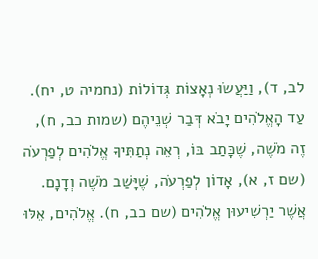לב, ד), וַיַּעֲשׂוּ נְאָצוֹת גְּדוֹלוֹת (נחמיה ט, יח). עַד הָאֱלֹהִים יָבֹא דְּבַר שְׁנֵיהֶם (שמות כב, ח), זֶה מֹשֶׁה, שֶׁכָּתַב בּוֹ, רְאֵה נְתַתִּיךָ אֱלֹהִים לְפַרְעֹה (שם ז, א), אָדוֹן לְפַרְעֹה, שֶׁיָּשַׁב מֹשֶׁה וְדָנָם. אֲשֶׁר יַרְשִׁיעוּן אֱלֹהִים (שם כב, ח). אֱלֹהִים, אֵלּוּ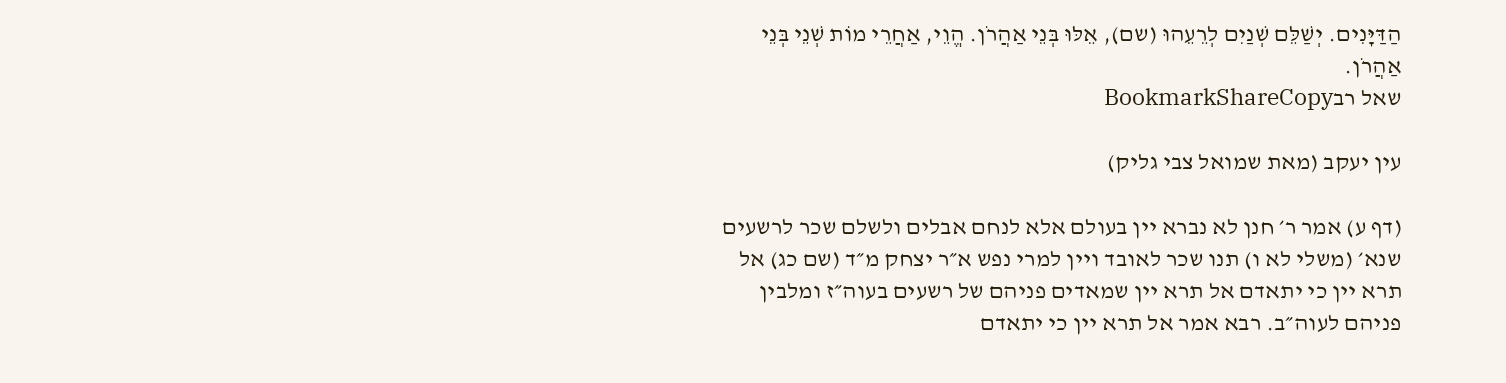הַדַּיָּנִים. יְשַׁלֵּם שְׁנַיִם לְרֵעֵהוּ (שם), אֵלּוּ בְּנֵי אַהֲרֹן. הֱוֵי, אַחֲרֵי מוֹת שְׁנֵי בְּנֵי אַהֲרֹן.
שאל רבBookmarkShareCopy

עין יעקב (מאת שמואל צבי גליק)

(דף ע) אמר ר׳ חנן לא נברא יין בעולם אלא לנחם אבלים ולשלם שכר לרשעים שנא׳ (משלי לא ו) תנו שכר לאובד ויין למרי נפש א״ר יצחק מ״ד (שם כג) אל תרא יין כי יתאדם אל תרא יין שמאדים פניהם של רשעים בעוה״ז ומלבין פניהם לעוה״ב. רבא אמר אל תרא יין כי יתאדם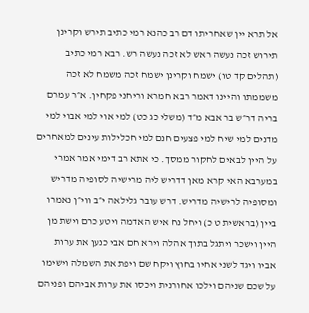אל תרא יין שאחריתו דם רב כהנא רמי כתיב תירש וקרינן תירוש זכה נעשה ראש לא זכה נעשה רש. רבא רמי כתיב (תהלים קד טו) ישמח וקרינן ישמח זכה משמח לא זכה משממתו והיינו דאמר רבא חמרא וריחני פקחין. א״ר עמרם בריה דר״ש בר אבא מ״ד (משלי כג כט) למי אוי למי אבוי למי מדנים למי שיח למי פצעים חנם למי חכלילות עינים למאחרים על היין לבאים לחקור ממסך. כי אתא רב דימי אמר אמרי במערבא האי קרא מאן דדריש ליה מרישיה לסופיה מדריש ומסופיה לרישיה מדריש. דרש עובר גלילאה י״ב ווי״ן נאמרו ביין (בראשית ט כ) ויחל נח איש האדמה ויטע כרם וישת מן היין וישכר ויתגל בתוך אהלה וירא חם אבי כנען את ערות אביו ויגד לשני אחיו בחוץ ויקח שם ויפת את השמלה וישימו על שכם שניהם וילכו אחורנית ויכסו את ערות אביהם ופניהם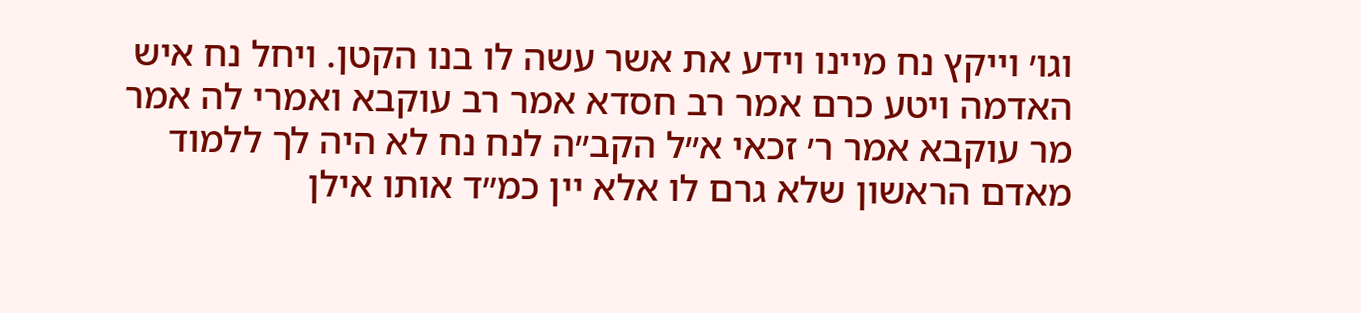וגו׳ וייקץ נח מיינו וידע את אשר עשה לו בנו הקטן. ויחל נח איש האדמה ויטע כרם אמר רב חסדא אמר רב עוקבא ואמרי לה אמר מר עוקבא אמר ר׳ זכאי א״ל הקב״ה לנח נח לא היה לך ללמוד מאדם הראשון שלא גרם לו אלא יין כמ״ד אותו אילן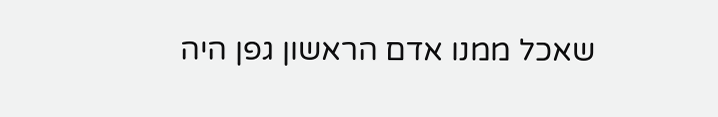שאכל ממנו אדם הראשון גפן היה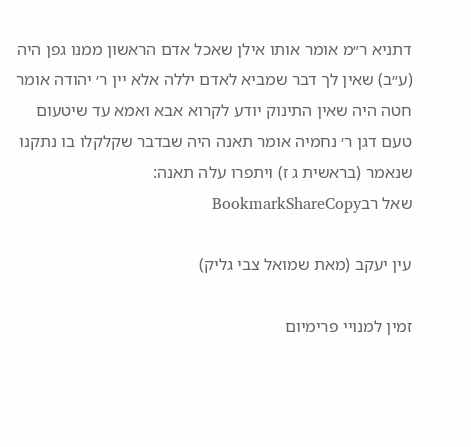דתניא ר״מ אומר אותו אילן שאכל אדם הראשון ממנו גפן היה (ע״ב) שאין לך דבר שמביא לאדם יללה אלא יין ר׳ יהודה אומר חטה היה שאין התינוק יודע לקרוא אבא ואמא עד שיטעום טעם דגן ר׳ נחמיה אומר תאנה היה שבדבר שקלקלו בו נתקנו שנאמר (בראשית ג ז) ויתפרו עלה תאנה:
שאל רבBookmarkShareCopy

עין יעקב (מאת שמואל צבי גליק)

זמין למנויי פרימיום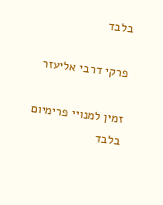בלבד

פרקי דרבי אליעזר

זמין למנויי פרימיום בלבד